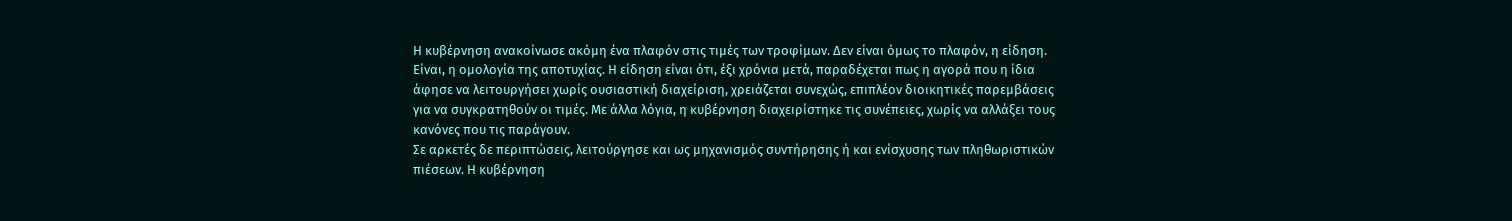Η κυβέρνηση ανακοίνωσε ακόμη ένα πλαφόν στις τιμές των τροφίμων. Δεν είναι όμως το πλαφόν, η είδηση. Είναι, η ομολογία της αποτυχίας. Η είδηση είναι ότι, έξι χρόνια μετά, παραδέχεται πως η αγορά που η ίδια άφησε να λειτουργήσει χωρίς ουσιαστική διαχείριση, χρειάζεται συνεχώς, επιπλέον διοικητικές παρεμβάσεις για να συγκρατηθούν οι τιμές. Με άλλα λόγια, η κυβέρνηση διαχειρίστηκε τις συνέπειες, χωρίς να αλλάξει τους κανόνες που τις παράγουν.
Σε αρκετές δε περιπτώσεις, λειτούργησε και ως μηχανισμός συντήρησης ή και ενίσχυσης των πληθωριστικών πιέσεων. Η κυβέρνηση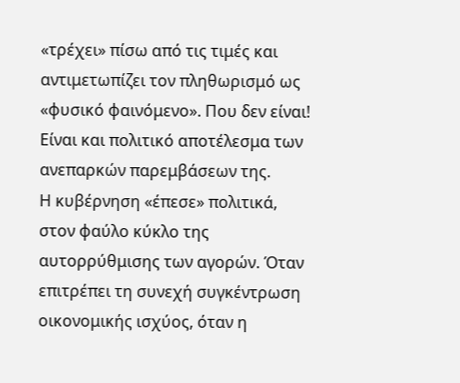«τρέχει» πίσω από τις τιμές και αντιμετωπίζει τον πληθωρισμό ως «φυσικό φαινόμενο». Που δεν είναι! Είναι και πολιτικό αποτέλεσμα των ανεπαρκών παρεμβάσεων της.
Η κυβέρνηση «έπεσε» πολιτικά, στον φαύλο κύκλο της αυτορρύθμισης των αγορών. Όταν επιτρέπει τη συνεχή συγκέντρωση οικονομικής ισχύος, όταν η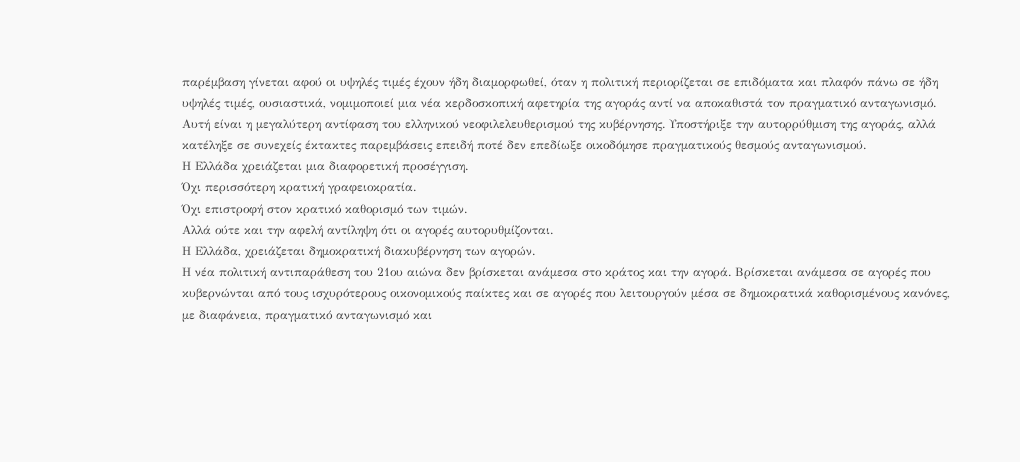παρέμβαση γίνεται αφού οι υψηλές τιμές έχουν ήδη διαμορφωθεί, όταν η πολιτική περιορίζεται σε επιδόματα και πλαφόν πάνω σε ήδη υψηλές τιμές, ουσιαστικά, νομιμοποιεί μια νέα κερδοσκοπική αφετηρία της αγοράς αντί να αποκαθιστά τον πραγματικό ανταγωνισμό.
Αυτή είναι η μεγαλύτερη αντίφαση του ελληνικού νεοφιλελευθερισμού της κυβέρνησης. Υποστήριξε την αυτορρύθμιση της αγοράς, αλλά κατέληξε σε συνεχείς έκτακτες παρεμβάσεις επειδή ποτέ δεν επεδίωξε οικοδόμησε πραγματικούς θεσμούς ανταγωνισμού.
Η Ελλάδα χρειάζεται μια διαφορετική προσέγγιση.
Όχι περισσότερη κρατική γραφειοκρατία.
Όχι επιστροφή στον κρατικό καθορισμό των τιμών.
Αλλά ούτε και την αφελή αντίληψη ότι οι αγορές αυτορυθμίζονται.
Η Ελλάδα, χρειάζεται δημοκρατική διακυβέρνηση των αγορών.
Η νέα πολιτική αντιπαράθεση του 21ου αιώνα δεν βρίσκεται ανάμεσα στο κράτος και την αγορά. Βρίσκεται ανάμεσα σε αγορές που κυβερνώνται από τους ισχυρότερους οικονομικούς παίκτες και σε αγορές που λειτουργούν μέσα σε δημοκρατικά καθορισμένους κανόνες, με διαφάνεια, πραγματικό ανταγωνισμό και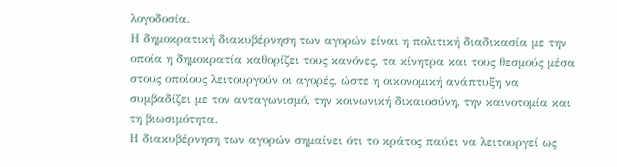λογοδοσία.
Η δημοκρατική διακυβέρνηση των αγορών είναι η πολιτική διαδικασία με την οποία η δημοκρατία καθορίζει τους κανόνες, τα κίνητρα και τους θεσμούς μέσα στους οποίους λειτουργούν οι αγορές, ώστε η οικονομική ανάπτυξη να συμβαδίζει με τον ανταγωνισμό, την κοινωνική δικαιοσύνη, την καινοτομία και τη βιωσιμότητα.
Η διακυβέρνηση των αγορών σημαίνει ότι το κράτος παύει να λειτουργεί ως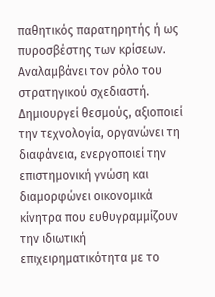παθητικός παρατηρητής ή ως πυροσβέστης των κρίσεων. Αναλαμβάνει τον ρόλο του στρατηγικού σχεδιαστή. Δημιουργεί θεσμούς, αξιοποιεί την τεχνολογία, οργανώνει τη διαφάνεια, ενεργοποιεί την επιστημονική γνώση και διαμορφώνει οικονομικά κίνητρα που ευθυγραμμίζουν την ιδιωτική επιχειρηματικότητα με το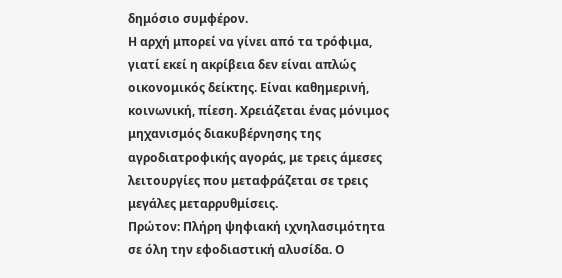δημόσιο συμφέρον.
Η αρχή μπορεί να γίνει από τα τρόφιμα, γιατί εκεί η ακρίβεια δεν είναι απλώς οικονομικός δείκτης. Είναι καθημερινή, κοινωνική, πίεση. Χρειάζεται ένας μόνιμος μηχανισμός διακυβέρνησης της αγροδιατροφικής αγοράς, με τρεις άμεσες λειτουργίες που μεταφράζεται σε τρεις μεγάλες μεταρρυθμίσεις.
Πρώτον: Πλήρη ψηφιακή ιχνηλασιμότητα σε όλη την εφοδιαστική αλυσίδα. Ο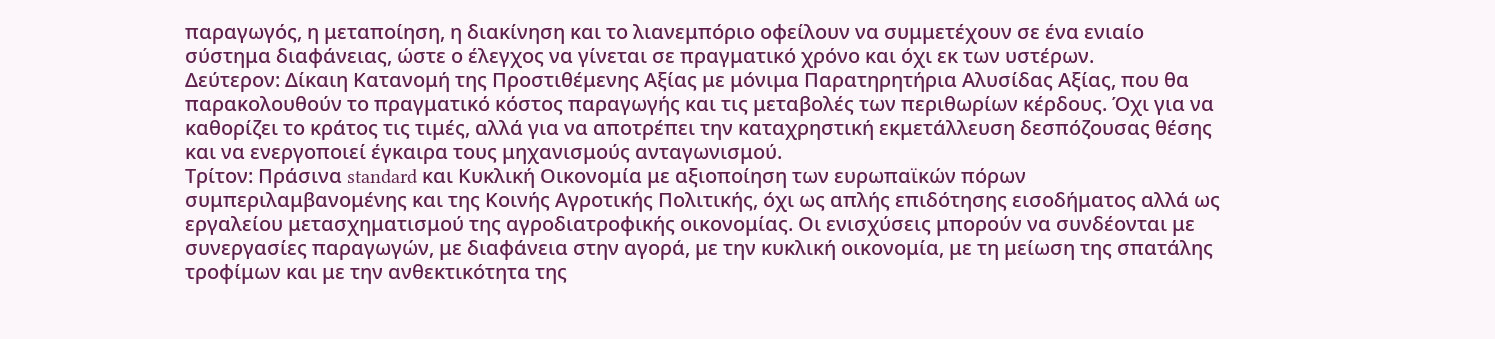παραγωγός, η μεταποίηση, η διακίνηση και το λιανεμπόριο οφείλουν να συμμετέχουν σε ένα ενιαίο σύστημα διαφάνειας, ώστε ο έλεγχος να γίνεται σε πραγματικό χρόνο και όχι εκ των υστέρων.
Δεύτερον: Δίκαιη Κατανομή της Προστιθέμενης Αξίας με μόνιμα Παρατηρητήρια Αλυσίδας Αξίας, που θα παρακολουθούν το πραγματικό κόστος παραγωγής και τις μεταβολές των περιθωρίων κέρδους. Όχι για να καθορίζει το κράτος τις τιμές, αλλά για να αποτρέπει την καταχρηστική εκμετάλλευση δεσπόζουσας θέσης και να ενεργοποιεί έγκαιρα τους μηχανισμούς ανταγωνισμού.
Τρίτον: Πράσινα standard και Κυκλική Οικονομία με αξιοποίηση των ευρωπαϊκών πόρων συμπεριλαμβανομένης και της Κοινής Αγροτικής Πολιτικής, όχι ως απλής επιδότησης εισοδήματος αλλά ως εργαλείου μετασχηματισμού της αγροδιατροφικής οικονομίας. Οι ενισχύσεις μπορούν να συνδέονται με συνεργασίες παραγωγών, με διαφάνεια στην αγορά, με την κυκλική οικονομία, με τη μείωση της σπατάλης τροφίμων και με την ανθεκτικότητα της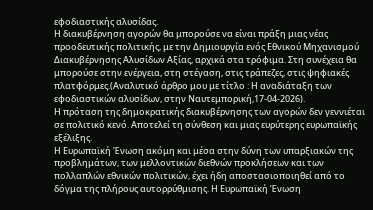εφοδιαστικής αλυσίδας.
Η διακυβέρνηση αγορών θα μπορούσε να είναι πράξη μιας νέας προοδευτικής πολιτικής, με την Δημιουργία ενός Εθνικού Μηχανισμού Διακυβέρνησης Αλυσίδων Αξίας, αρχικά στα τρόφιμα. Στη συνέχεια θα μπορούσε στην ενέργεια, στη στέγαση, στις τράπεζες, στις ψηφιακές πλατφόρμες.(Αναλυτικό άρθρο μου με τίτλο : Η αναδιάταξη των εφοδιαστικών αλυσίδων, στην Ναυτεμπορική,17-04-2026).
Η πρόταση της δημοκρατικής διακυβέρνησης των αγορών δεν γεννιέται σε πολιτικό κενό. Αποτελεί τη σύνθεση και μιας ευρύτερης ευρωπαϊκής εξέλιξης.
Η Ευρωπαϊκή Ένωση ακόμη και μέσα στην δύνη των υπαρξιακών της προβλημάτων, των μελλοντικών διεθνών προκλήσεων και των πολλαπλών εθνικών πολιτικών, έχει ήδη αποστασιοποιηθεί από το δόγμα της πλήρους αυτορρύθμισης. Η Ευρωπαϊκή Ένωση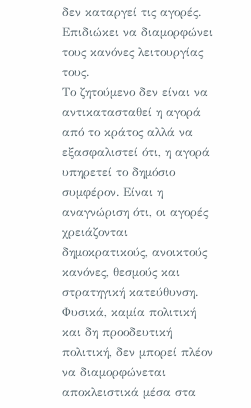δεν καταργεί τις αγορές. Επιδιώκει να διαμορφώνει τους κανόνες λειτουργίας τους.
Το ζητούμενο δεν είναι να αντικατασταθεί η αγορά από το κράτος αλλά να εξασφαλιστεί ότι, η αγορά υπηρετεί το δημόσιο συμφέρον. Είναι η αναγνώριση ότι, οι αγορές χρειάζονται δημοκρατικούς, ανοικτούς κανόνες, θεσμούς και στρατηγική κατεύθυνση.
Φυσικά, καμία πολιτική και δη προοδευτική πολιτική, δεν μπορεί πλέον να διαμορφώνεται αποκλειστικά μέσα στα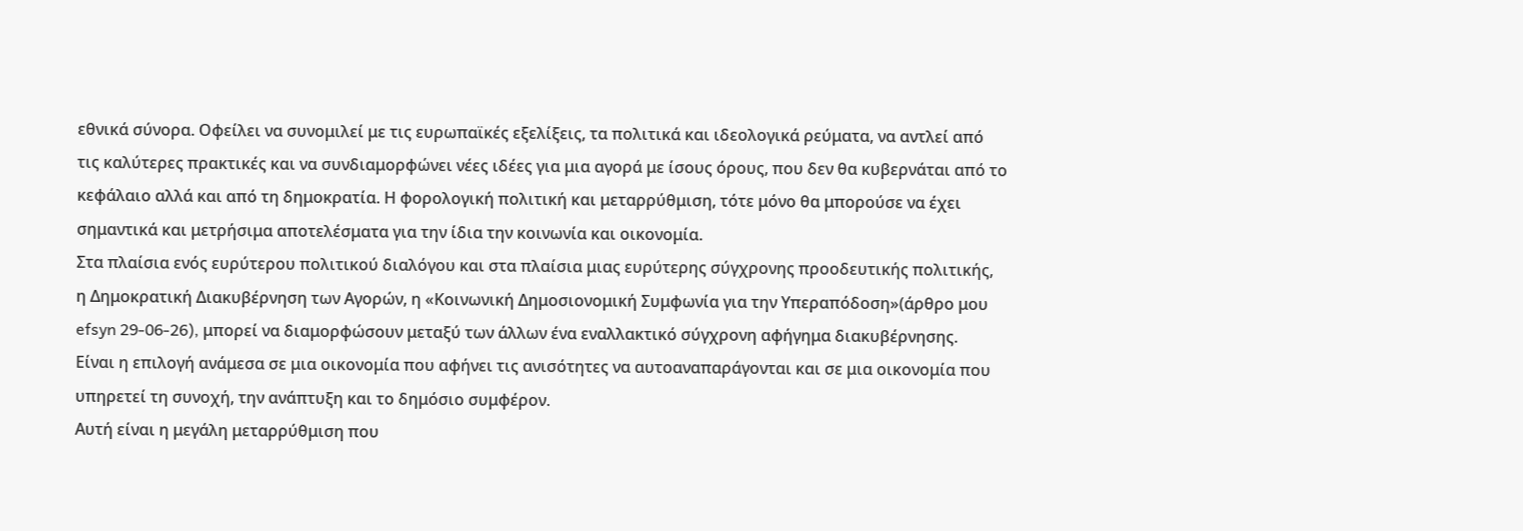εθνικά σύνορα. Οφείλει να συνομιλεί με τις ευρωπαϊκές εξελίξεις, τα πολιτικά και ιδεολογικά ρεύματα, να αντλεί από τις καλύτερες πρακτικές και να συνδιαμορφώνει νέες ιδέες για μια αγορά με ίσους όρους, που δεν θα κυβερνάται από το κεφάλαιο αλλά και από τη δημοκρατία. Η φορολογική πολιτική και μεταρρύθμιση, τότε μόνο θα μπορούσε να έχει σημαντικά και μετρήσιμα αποτελέσματα για την ίδια την κοινωνία και οικονομία.
Στα πλαίσια ενός ευρύτερου πολιτικού διαλόγου και στα πλαίσια μιας ευρύτερης σύγχρονης προοδευτικής πολιτικής, η Δημοκρατική Διακυβέρνηση των Αγορών, η «Κοινωνική Δημοσιονομική Συμφωνία για την Υπεραπόδοση»(άρθρο μου efsyn 29-06-26), μπορεί να διαμορφώσουν μεταξύ των άλλων ένα εναλλακτικό σύγχρονη αφήγημα διακυβέρνησης.
Είναι η επιλογή ανάμεσα σε μια οικονομία που αφήνει τις ανισότητες να αυτοαναπαράγονται και σε μια οικονομία που υπηρετεί τη συνοχή, την ανάπτυξη και το δημόσιο συμφέρον.
Αυτή είναι η μεγάλη μεταρρύθμιση που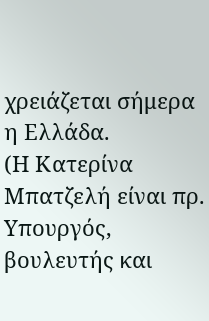χρειάζεται σήμερα η Ελλάδα.
(Η Κατερίνα Μπατζελή είναι πρ. Υπουργός, βουλευτής και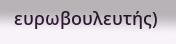ευρωβουλευτής)